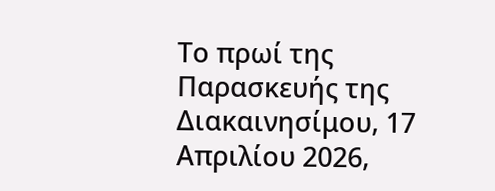Το πρωί της Παρασκευής της Διακαινησίμου, 17 Απριλίου 2026,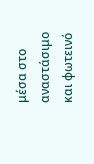μέσα στο αναστάσιμο και φωτεινό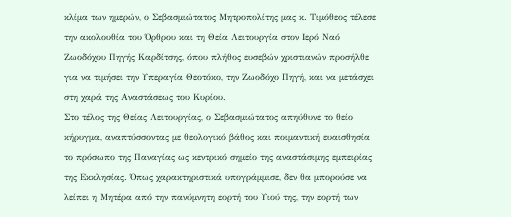κλίμα των ημερών, ο Σεβασμιώτατος Μητροπολίτης μας κ. Τιμόθεος τέλεσε την ακολουθία του Όρθρου και τη Θεία Λειτουργία στον Ιερό Ναό Ζωοδόχου Πηγής Καρδίτσης, όπου πλήθος ευσεβών χριστιανών προσήλθε για να τιμήσει την Υπεραγία Θεοτόκο, την Ζωοδόχο Πηγή, και να μετάσχει στη χαρά της Αναστάσεως του Κυρίου.
Στο τέλος της Θείας Λειτουργίας, ο Σεβασμιώτατος απηύθυνε το θείο κήρυγμα, αναπτύσσοντας με θεολογικό βάθος και ποιμαντική ευαισθησία το πρόσωπο της Παναγίας ως κεντρικό σημείο της αναστάσιμης εμπειρίας της Εκκλησίας. Όπως χαρακτηριστικά υπογράμμισε, δεν θα μπορούσε να λείπει η Μητέρα από την πανύμνητη εορτή του Υιού της, την εορτή των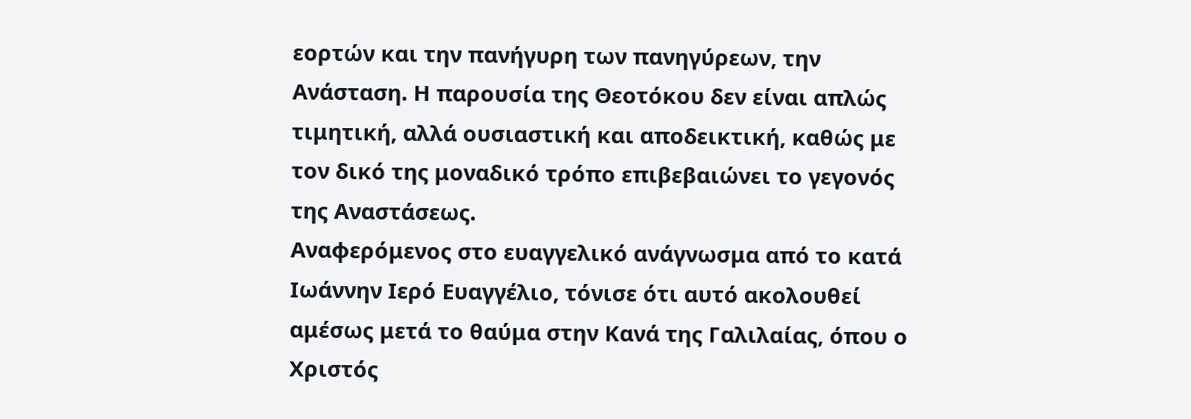εορτών και την πανήγυρη των πανηγύρεων, την Ανάσταση. Η παρουσία της Θεοτόκου δεν είναι απλώς τιμητική, αλλά ουσιαστική και αποδεικτική, καθώς με τον δικό της μοναδικό τρόπο επιβεβαιώνει το γεγονός της Αναστάσεως.
Αναφερόμενος στο ευαγγελικό ανάγνωσμα από το κατά Ιωάννην Ιερό Ευαγγέλιο, τόνισε ότι αυτό ακολουθεί αμέσως μετά το θαύμα στην Κανά της Γαλιλαίας, όπου ο Χριστός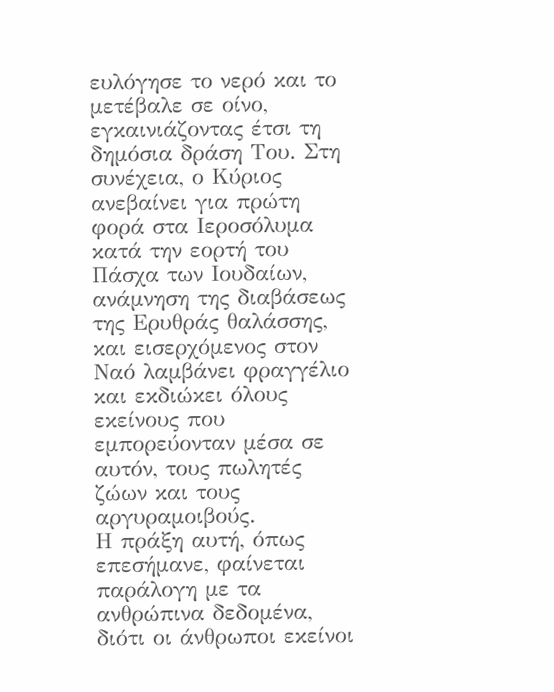ευλόγησε το νερό και το μετέβαλε σε οίνο, εγκαινιάζοντας έτσι τη δημόσια δράση Του. Στη συνέχεια, ο Κύριος ανεβαίνει για πρώτη φορά στα Ιεροσόλυμα κατά την εορτή του Πάσχα των Ιουδαίων, ανάμνηση της διαβάσεως της Ερυθράς θαλάσσης, και εισερχόμενος στον Ναό λαμβάνει φραγγέλιο και εκδιώκει όλους εκείνους που εμπορεύονταν μέσα σε αυτόν, τους πωλητές ζώων και τους αργυραμοιβούς.
Η πράξη αυτή, όπως επεσήμανε, φαίνεται παράλογη με τα ανθρώπινα δεδομένα, διότι οι άνθρωποι εκείνοι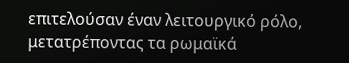επιτελούσαν έναν λειτουργικό ρόλο, μετατρέποντας τα ρωμαϊκά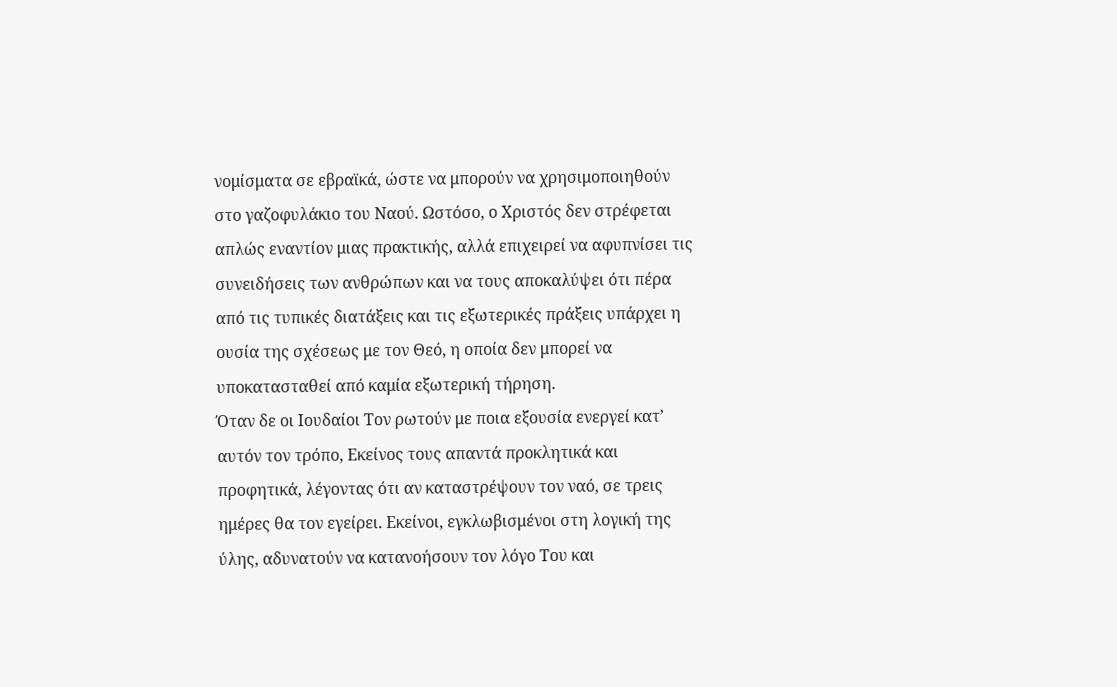νομίσματα σε εβραϊκά, ώστε να μπορούν να χρησιμοποιηθούν στο γαζοφυλάκιο του Ναού. Ωστόσο, ο Χριστός δεν στρέφεται απλώς εναντίον μιας πρακτικής, αλλά επιχειρεί να αφυπνίσει τις συνειδήσεις των ανθρώπων και να τους αποκαλύψει ότι πέρα από τις τυπικές διατάξεις και τις εξωτερικές πράξεις υπάρχει η ουσία της σχέσεως με τον Θεό, η οποία δεν μπορεί να υποκατασταθεί από καμία εξωτερική τήρηση.
Όταν δε οι Ιουδαίοι Τον ρωτούν με ποια εξουσία ενεργεί κατ’ αυτόν τον τρόπο, Εκείνος τους απαντά προκλητικά και προφητικά, λέγοντας ότι αν καταστρέψουν τον ναό, σε τρεις ημέρες θα τον εγείρει. Εκείνοι, εγκλωβισμένοι στη λογική της ύλης, αδυνατούν να κατανοήσουν τον λόγο Του και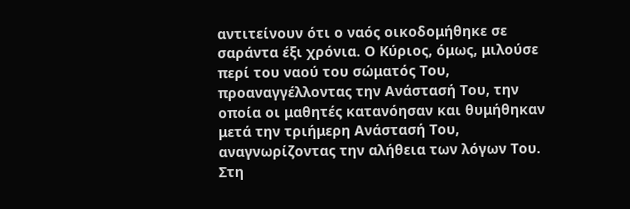αντιτείνουν ότι ο ναός οικοδομήθηκε σε σαράντα έξι χρόνια. Ο Κύριος, όμως, μιλούσε περί του ναού του σώματός Του, προαναγγέλλοντας την Ανάστασή Του, την οποία οι μαθητές κατανόησαν και θυμήθηκαν μετά την τριήμερη Ανάστασή Του, αναγνωρίζοντας την αλήθεια των λόγων Του.
Στη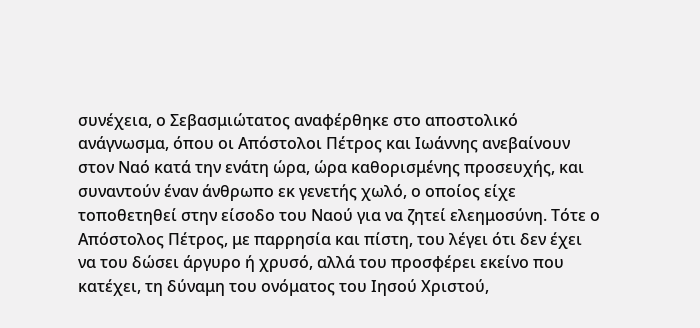συνέχεια, ο Σεβασμιώτατος αναφέρθηκε στο αποστολικό ανάγνωσμα, όπου οι Απόστολοι Πέτρος και Ιωάννης ανεβαίνουν στον Ναό κατά την ενάτη ώρα, ώρα καθορισμένης προσευχής, και συναντούν έναν άνθρωπο εκ γενετής χωλό, ο οποίος είχε τοποθετηθεί στην είσοδο του Ναού για να ζητεί ελεημοσύνη. Τότε ο Απόστολος Πέτρος, με παρρησία και πίστη, του λέγει ότι δεν έχει να του δώσει άργυρο ή χρυσό, αλλά του προσφέρει εκείνο που κατέχει, τη δύναμη του ονόματος του Ιησού Χριστού,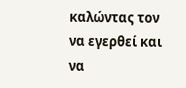καλώντας τον να εγερθεί και να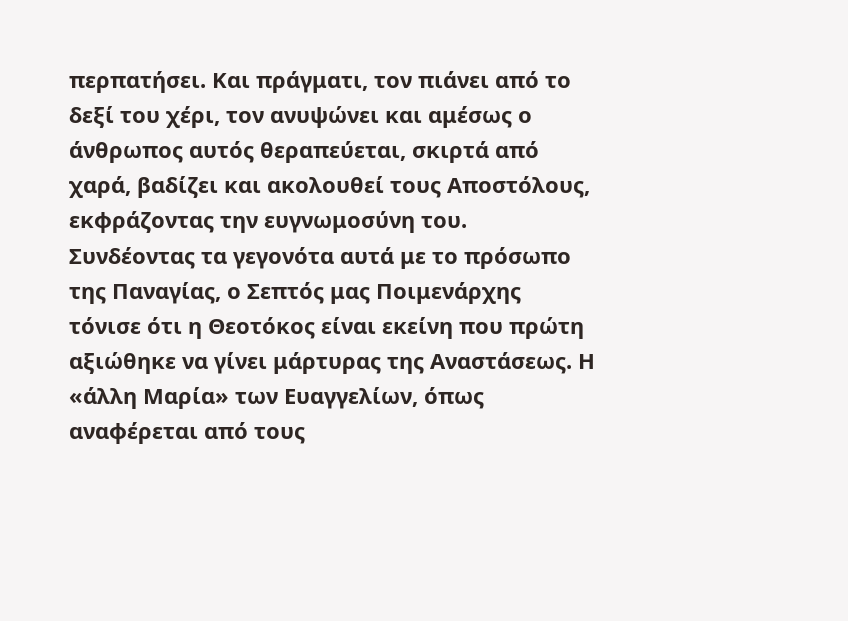περπατήσει. Και πράγματι, τον πιάνει από το δεξί του χέρι, τον ανυψώνει και αμέσως ο άνθρωπος αυτός θεραπεύεται, σκιρτά από χαρά, βαδίζει και ακολουθεί τους Αποστόλους, εκφράζοντας την ευγνωμοσύνη του.
Συνδέοντας τα γεγονότα αυτά με το πρόσωπο της Παναγίας, ο Σεπτός μας Ποιμενάρχης τόνισε ότι η Θεοτόκος είναι εκείνη που πρώτη αξιώθηκε να γίνει μάρτυρας της Αναστάσεως. Η «άλλη Μαρία» των Ευαγγελίων, όπως αναφέρεται από τους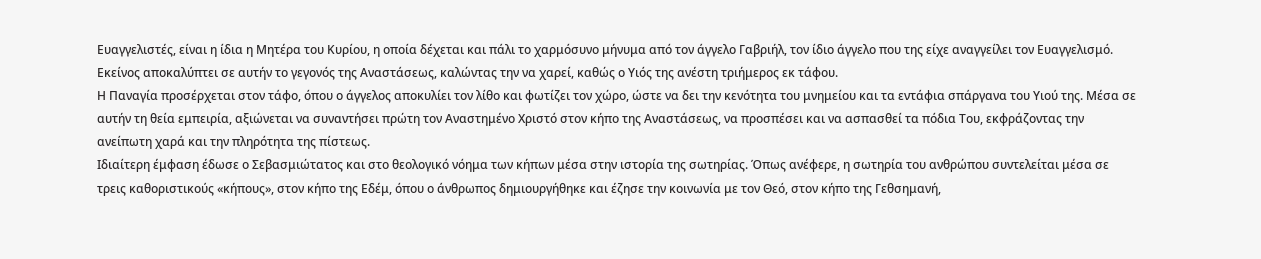Ευαγγελιστές, είναι η ίδια η Μητέρα του Κυρίου, η οποία δέχεται και πάλι το χαρμόσυνο μήνυμα από τον άγγελο Γαβριήλ, τον ίδιο άγγελο που της είχε αναγγείλει τον Ευαγγελισμό. Εκείνος αποκαλύπτει σε αυτήν το γεγονός της Αναστάσεως, καλώντας την να χαρεί, καθώς ο Υιός της ανέστη τριήμερος εκ τάφου.
Η Παναγία προσέρχεται στον τάφο, όπου ο άγγελος αποκυλίει τον λίθο και φωτίζει τον χώρο, ώστε να δει την κενότητα του μνημείου και τα εντάφια σπάργανα του Υιού της. Μέσα σε αυτήν τη θεία εμπειρία, αξιώνεται να συναντήσει πρώτη τον Αναστημένο Χριστό στον κήπο της Αναστάσεως, να προσπέσει και να ασπασθεί τα πόδια Του, εκφράζοντας την ανείπωτη χαρά και την πληρότητα της πίστεως.
Ιδιαίτερη έμφαση έδωσε ο Σεβασμιώτατος και στο θεολογικό νόημα των κήπων μέσα στην ιστορία της σωτηρίας. Όπως ανέφερε, η σωτηρία του ανθρώπου συντελείται μέσα σε τρεις καθοριστικούς «κήπους», στον κήπο της Εδέμ, όπου ο άνθρωπος δημιουργήθηκε και έζησε την κοινωνία με τον Θεό, στον κήπο της Γεθσημανή,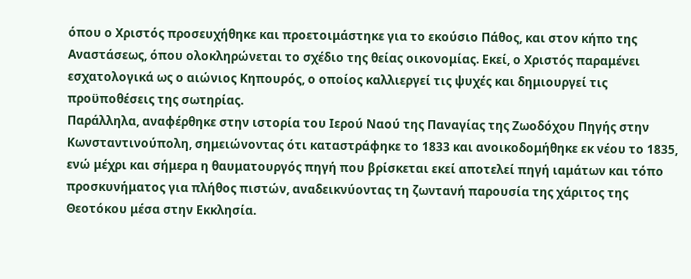όπου ο Χριστός προσευχήθηκε και προετοιμάστηκε για το εκούσιο Πάθος, και στον κήπο της Αναστάσεως, όπου ολοκληρώνεται το σχέδιο της θείας οικονομίας. Εκεί, ο Χριστός παραμένει εσχατολογικά ως ο αιώνιος Κηπουρός, ο οποίος καλλιεργεί τις ψυχές και δημιουργεί τις προϋποθέσεις της σωτηρίας.
Παράλληλα, αναφέρθηκε στην ιστορία του Ιερού Ναού της Παναγίας της Ζωοδόχου Πηγής στην Κωνσταντινούπολη, σημειώνοντας ότι καταστράφηκε το 1833 και ανοικοδομήθηκε εκ νέου το 1835, ενώ μέχρι και σήμερα η θαυματουργός πηγή που βρίσκεται εκεί αποτελεί πηγή ιαμάτων και τόπο προσκυνήματος για πλήθος πιστών, αναδεικνύοντας τη ζωντανή παρουσία της χάριτος της Θεοτόκου μέσα στην Εκκλησία.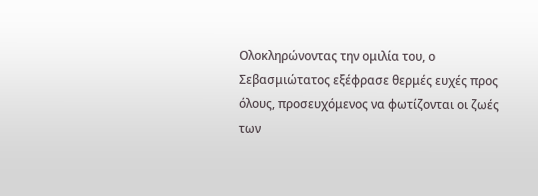Ολοκληρώνοντας την ομιλία του, ο Σεβασμιώτατος εξέφρασε θερμές ευχές προς όλους, προσευχόμενος να φωτίζονται οι ζωές των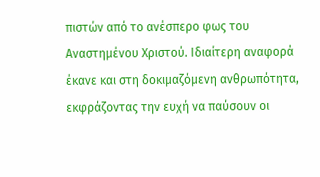πιστών από το ανέσπερο φως του Αναστημένου Χριστού. Ιδιαίτερη αναφορά έκανε και στη δοκιμαζόμενη ανθρωπότητα, εκφράζοντας την ευχή να παύσουν οι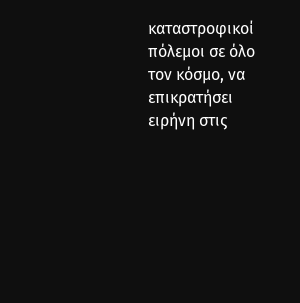καταστροφικοί πόλεμοι σε όλο τον κόσμο, να επικρατήσει ειρήνη στις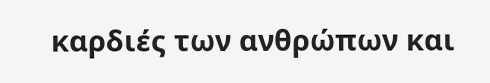καρδιές των ανθρώπων και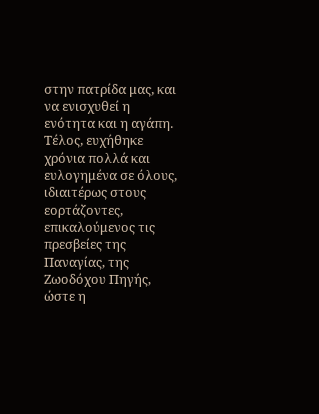στην πατρίδα μας, και να ενισχυθεί η ενότητα και η αγάπη.
Τέλος, ευχήθηκε χρόνια πολλά και ευλογημένα σε όλους, ιδιαιτέρως στους εορτάζοντες, επικαλούμενος τις πρεσβείες της Παναγίας, της Ζωοδόχου Πηγής, ώστε η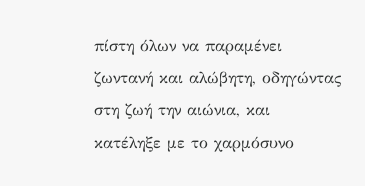πίστη όλων να παραμένει ζωντανή και αλώβητη, οδηγώντας στη ζωή την αιώνια, και κατέληξε με το χαρμόσυνο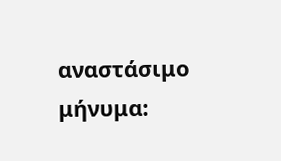αναστάσιμο μήνυμα: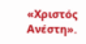«Χριστός Ανέστη».